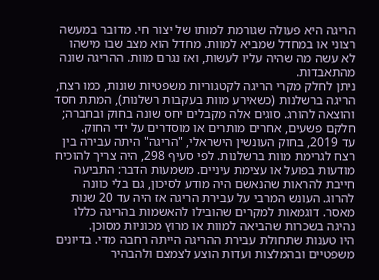הריגה היא פעולה שגורמת למותו של יצור חי. מדובר במעשה רצוני או במחדל שמביא למוות. מחדל הוא מצב שבו מישהו לא עשה מה שהיה עליו לעשות, ואז נגרם מוות. ההריגה שונה מהתאבדות.
ניתן לחלק מקרי הריגה לקטגוריות משפטיות שונות, כמו רצח, הריגה ברשלנות (כשאירע מוות בעקבות רשלנות), המתת חסד והוצאה להורג. סוגים אלה מקבלים יחס שונה בחוק ובחברה; חלקם פשעים, אחרים מותרים או מוסדרים על ידי החוק.
עד 2019, בחוק העונשין הישראלי, "הריגה" היתה עבירה בין רצח לגרימת מוות ברשלנות. לפי סעיף 298, היה צריך להוכיח מודעות בפועל או עצימת עיניים. משמעות הדבר: התביעה חייבת להראות שהנאשם היה מודע לסיכון, גם בלי כוונה להרוג. העונש המרבי על עבירת הריגה אז היה עד 20 שנות מאסר. דוגמאות למקרים שהובילו להאשמות בהריגה כללו נהיגה בשכרות שהביאה למוות או מרוץ מכוניות מסוכן.
היו טענות שתחולת עבירת ההריגה הייתה רחבה מדי. בדיונים משפטיים ובהמלצות ועדות הוצע לצמצם ולהבהיר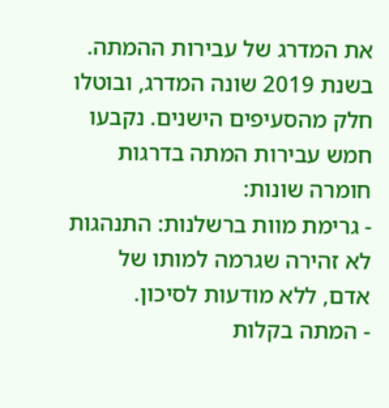את המדרג של עבירות ההמתה.
בשנת 2019 שונה המדרג, ובוטלו חלק מהסעיפים הישנים. נקבעו חמש עבירות המתה בדרגות חומרה שונות:
- גרימת מוות ברשלנות: התנהגות לא זהירה שגרמה למותו של אדם, ללא מודעות לסיכון.
- המתה בקלות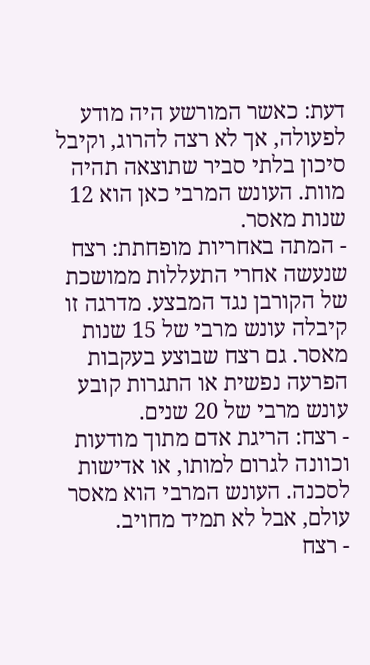דעת: כאשר המורשע היה מודע לפעולה, אך לא רצה להרוג, וקיבל סיכון בלתי סביר שתוצאה תהיה מוות. העונש המרבי כאן הוא 12 שנות מאסר.
- המתה באחריות מופחתת: רצח שנעשה אחרי התעללות ממושכת של הקורבן נגד המבצע. מדרגה זו קיבלה עונש מרבי של 15 שנות מאסר. גם רצח שבוצע בעקבות הפרעה נפשית או התגרות קובע עונש מרבי של 20 שנים.
- רצח: הריגת אדם מתוך מודעות וכוונה לגרום למותו, או אדישות לסכנה. העונש המרבי הוא מאסר עולם, אבל לא תמיד מחויב.
- רצח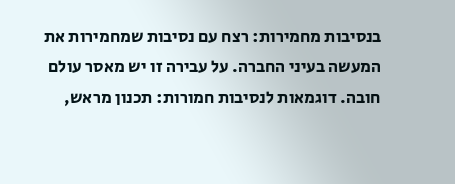בנסיבות מחמירות: רצח עם נסיבות שמחמירות את המעשה בעיני החברה. על עבירה זו יש מאסר עולם חובה. דוגמאות לנסיבות חמורות: תכנון מראש,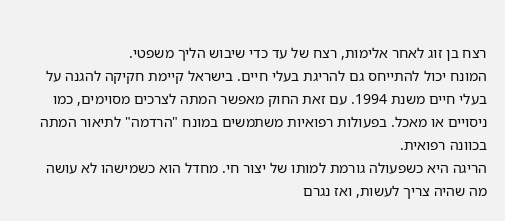רצח בן זוג לאחר אלימות, רצח של עד כדי שיבוש הליך משפטי.
המונח יכול להתייחס גם להריגת בעלי חיים. בישראל קיימת חקיקה להגנה על בעלי חיים משנת 1994. עם זאת החוק מאפשר המתה לצרכים מסוימים, כמו ניסויים או מאכל. בפעולות רפואיות משתמשים במונח "הרדמה" לתיאור המתה בכוונה רפואית.
הריגה היא כשפעולה גורמת למותו של יצור חי. מחדל הוא כשמישהו לא עושה מה שהיה צריך לעשות, ואז נגרם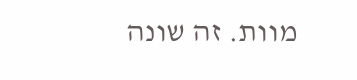מוות. זה שונה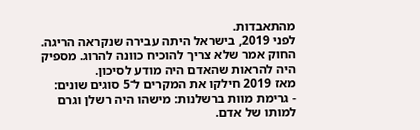מהתאבדות.
לפני 2019, בישראל היתה עבירה שנקראה הריגה. החוק אמר שלא צריך להוכיח כוונה להרוג. מספיק היה להראות שהאדם היה מודע לסיכון.
מאז 2019 חילקו את המקרים ל־5 סוגים שונים:
- גרימת מוות ברשלנות: מישהו היה רשלן וגרם למותו של אדם.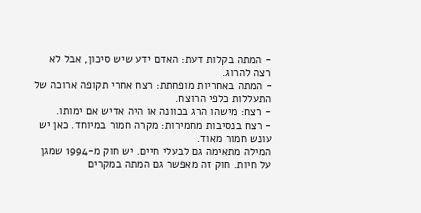- המתה בקלות דעת: האדם ידע שיש סיכון, אבל לא רצה להרוג.
- המתה באחריות מופחתת: רצח אחרי תקופה ארוכה של התעללות כלפי הרוצח.
- רצח: מישהו הרג בכוונה או היה אדיש אם ימותו.
- רצח בנסיבות מחמירות: מקרה חמור במיוחד. כאן יש עונש חמור מאוד.
המילה מתאימה גם לבעלי חיים. יש חוק מ-1994 שמגן על חיות. חוק זה מאפשר גם המתה במקרים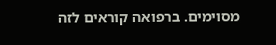מסוימים. ברפואה קוראים לזה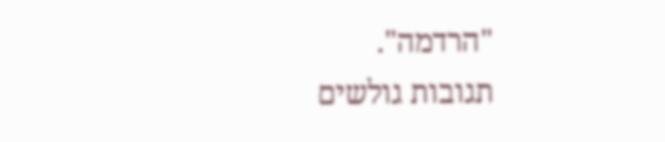"הרדמה".
תגובות גולשים